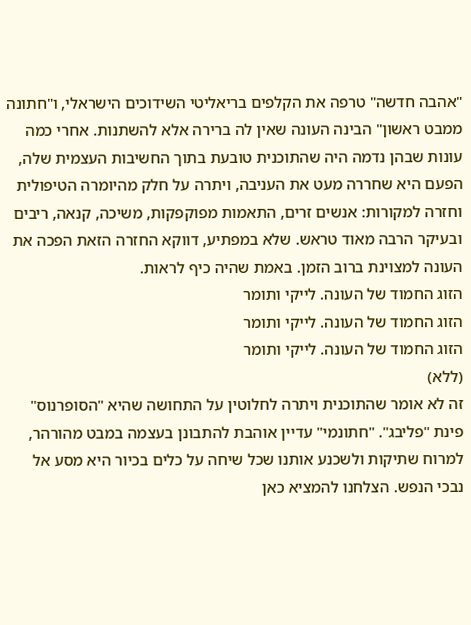"אהבה חדשה" טרפה את הקלפים בריאליטי השידוכים הישראלי, ו"חתונה ממבט ראשון" הבינה העונה שאין לה ברירה אלא להשתנות. אחרי כמה עונות שבהן נדמה היה שהתוכנית טובעת בתוך החשיבות העצמית שלה, הפעם היא שחררה מעט את העניבה, ויתרה על חלק מהיומרה הטיפולית וחזרה למקורות: אנשים זרים, התאמות מפוקפקות, משיכה, קנאה, ריבים ובעיקר הרבה מאוד טראש. שלא במפתיע, דווקא החזרה הזאת הפכה את העונה למצוינת ברוב הזמן. באמת שהיה כיף לראות.
הזוג החמוד של העונה. לייקי ותומר
הזוג החמוד של העונה. לייקי ותומר
הזוג החמוד של העונה. לייקי ותומר
(ללא)
זה לא אומר שהתוכנית ויתרה לחלוטין על התחושה שהיא "הסופרנוס" פינת "פליבג". "חתונמי" עדיין אוהבת להתבונן בעצמה במבט מהורהר, למרוח שתיקות ולשכנע אותנו שכל שיחה על כלים בכיור היא מסע אל נבכי הנפש. הצלחנו להמציא כאן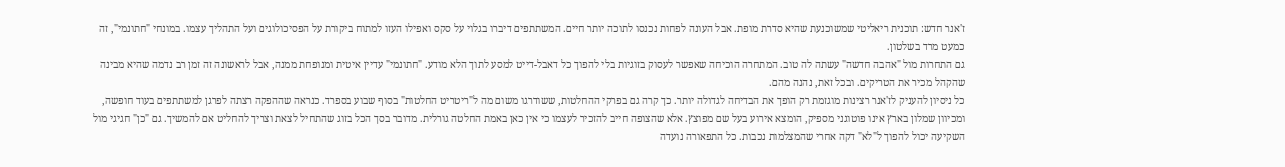ז'אנר חדש: תוכנית ריאליטי שמשוכנעת שהיא סדרת מופת. אבל העונה לפחות נכנסו לתוכה יותר חיים. המשתתפים דיברו בגלוי על סקס ואפילו העזו למתוח ביקורת על הפסיכולוגים ועל התהליך עצמו. במונחי "חתונמי", זה כמעט מרד בשלטון.
גם התחרות מול "אהבה חדשה" עשתה לה טוב. המתחרה הוכיחה שאפשר לעסוק בזוגיות בלי להפוך כל דאבל-דייט למסע לתוך הלא מודע. "חתונמי" עדיין איטית ומנופחת ממנה, אבל לראשונה זה זמן רב נדמה שהיא מבינה שהקהל מכיר את הטריקים. ובכל זאת, נהנה מהם.
כל ניסיון להעניק לז'אנר רצינות מוגזמת רק הופך את הבדיחה לגדולה יותר. כך קרה גם בפרקי ההחלטות, ששודרגו משום מה ל"ריטריט החלטות" בסוף שבוע בספרד. כנראה שההפקה רצתה לפרגן למשתתפים בעוד חופשה, ומכיוון שמלון בארץ אינו פוטוגני מספיק, הומצא אירוע בעל שם מפוצץ. אלא שהצופה חייב להזכיר לעצמו כי אין כאן באמת החלטה גורלית. מדובר בסך הכל בזוג שהתחיל לצאת וצריך להחליט אם להמשיך. גם "כן" חגיגי מול השקיעה יכול להפוך ל"לא" דקה אחרי שהמצלמות נכבות. כל התפאורה נועדה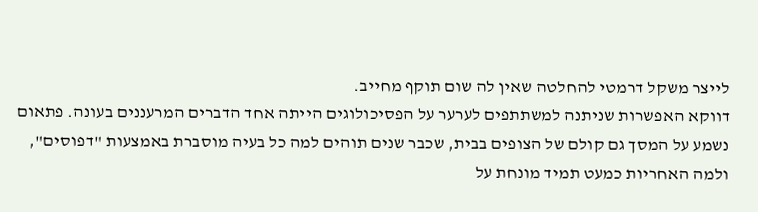לייצר משקל דרמטי להחלטה שאין לה שום תוקף מחייב.
דווקא האפשרות שניתנה למשתתפים לערער על הפסיכולוגים הייתה אחד הדברים המרעננים בעונה. פתאום נשמע על המסך גם קולם של הצופים בבית, שכבר שנים תוהים למה כל בעיה מוסברת באמצעות "דפוסים", ולמה האחריות כמעט תמיד מונחת על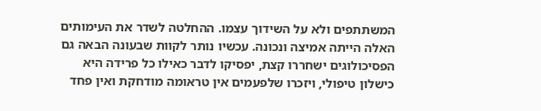המשתתפים ולא על השידוך עצמו. ההחלטה לשדר את העימותים האלה הייתה אמיצה ונכונה. עכשיו נותר לקוות שבעונה הבאה גם הפסיכולוגים ישחררו קצת, יפסיקו לדבר כאילו כל פרידה היא כישלון טיפולי, ויזכרו שלפעמים אין טראומה מודחקת ואין פחד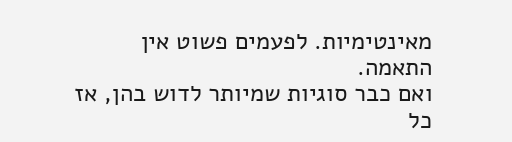מאינטימיות. לפעמים פשוט אין התאמה.
ואם כבר סוגיות שמיותר לדוש בהן, אז כל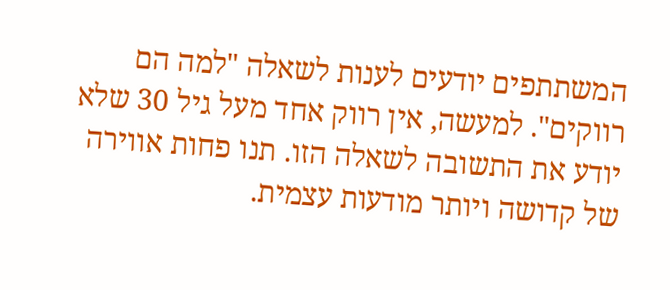המשתתפים יודעים לענות לשאלה "למה הם רווקים". למעשה, אין רווק אחד מעל גיל 30 שלא יודע את התשובה לשאלה הזו. תנו פחות אווירה של קדושה ויותר מודעות עצמית.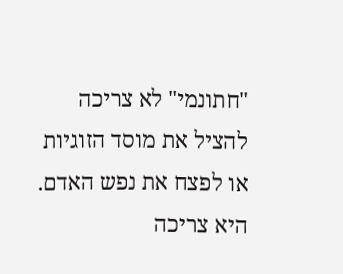"חתונמי" לא צריכה להציל את מוסד הזוגיות או לפצח את נפש האדם. היא צריכה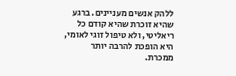ללהק אנשים מעניינים. ברגע שהיא זוכרת שהיא קודם כל ריאליטי, ולא טיפול זוגי לאומי, היא הופכת להרבה יותר ממכרת.